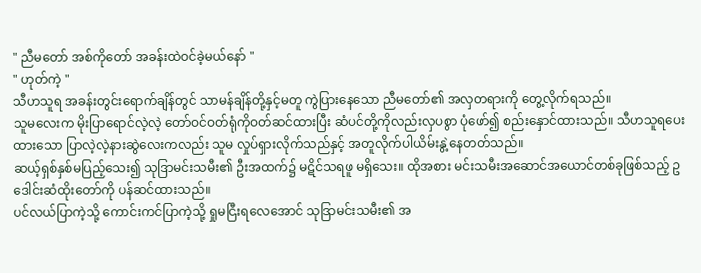" ညီမတော် အစ်ကိုတော် အခန်းထဲဝင်ခဲ့မယ်နော် "
" ဟုတ်ကဲ့ "
သီဟသူရ အခန်းတွင်းရောက်ချိန်တွင် သာမန်ချိန်တို့နှင့်မတူ ကွဲပြားနေသော ညီမတော်၏ အလှတရားကို တွေ့လိုက်ရသည်။
သူမလေးက မိုးပြာရောင်လဲ့လဲ့ တော်ဝင်ဝတ်ရုံကိုဝတ်ဆင်ထားပြီး ဆံပင်တို့ကိုလည်းလှပစွာ ပုံဖော်၍ စည်းနှောင်ထားသည်။ သီဟသူရပေးထားသော ပြာလဲ့လဲ့နားဆွဲလေးကလည်း သူမ လှုပ်ရှားလိုက်သည်နှင့် အတူလိုက်ပါယိမ်းနွဲ့နေတတ်သည်။
ဆယ့်ရှစ်နှစ်မပြည့်သေး၍ သုဒြာမင်းသမီး၏ ဦးအထက်၌ မဋိင်သရဖူ မရှိသေး။ ထိုအစား မင်းသမီးအဆောင်အယောင်တစ်ခုဖြစ်သည့် ဥဒေါင်းဆံထိုးတော်ကို ပန်ဆင်ထားသည်။
ပင်လယ်ပြာကဲ့သို့ ကောင်းကင်ပြာကဲ့သို့ ရှုမငြီးရလေအောင် သုဒြာမင်းသမီး၏ အ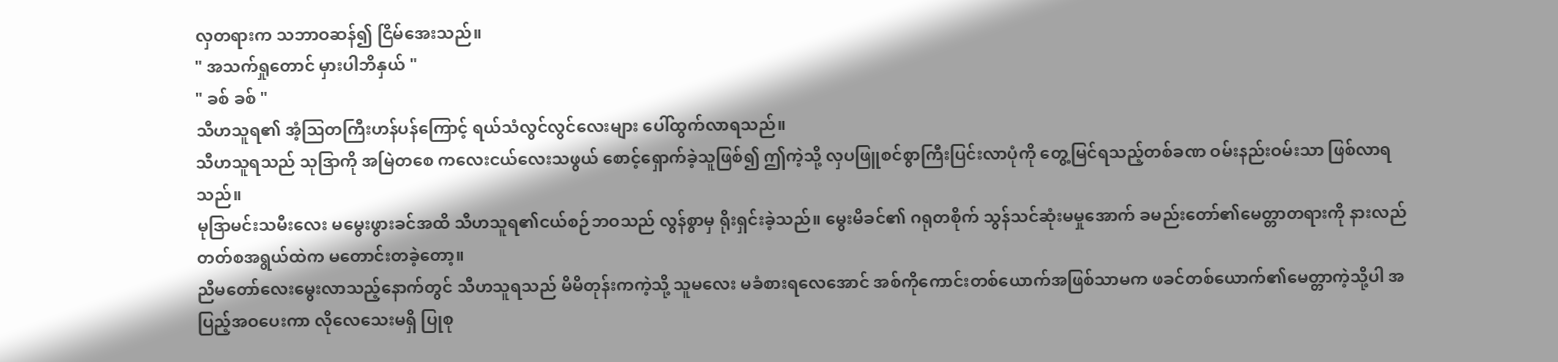လှတရားက သဘာဝဆန်၍ ငြိမ်အေးသည်။
" အသက်ရှုတောင် မှားပါဘိနှယ် "
" ခစ် ခစ် "
သီဟသူရ၏ အံ့ဩတကြီးဟန်ပန်ကြောင့် ရယ်သံလွင်လွင်လေးများ ပေါ်ထွက်လာရသည်။
သီဟသူရသည် သုဒြာကို အမြဲတစေ ကလေးငယ်လေးသဖွယ် စောင့်ရှောက်ခဲ့သူဖြစ်၍ ဤကဲ့သို့ လှပဖြူစင်စွာကြီးပြင်းလာပုံကို တွေ့မြင်ရသည့်တစ်ခဏ ဝမ်းနည်းဝမ်းသာ ဖြစ်လာရသည်။
မုဒြာမင်းသမီးလေး မမွေးဖွားခင်အထိ သီဟသူရ၏ငယ်စဉ်ဘဝသည် လွန်စွာမှ ရိုးရှင်းခဲ့သည်။ မွေးမိခင်၏ ဂရုတစိုက် သွန်သင်ဆုံးမမှုအောက် ခမည်းတော်၏မေတ္တာတရားကို နားလည်တတ်စအရွယ်ထဲက မတောင်းတခဲ့တော့။
ညီမတော်လေးမွေးလာသည့်နောက်တွင် သီဟသူရသည် မိမိတုန်းကကဲ့သို့ သူမလေး မခံစားရလေအောင် အစ်ကိုကောင်းတစ်ယောက်အဖြစ်သာမက ဖခင်တစ်ယောက်၏မေတ္တာကဲ့သို့ပါ အပြည့်အဝပေးကာ လိုလေသေးမရှိ ပြုစု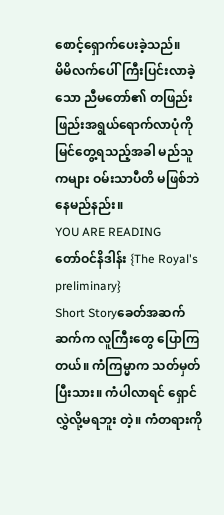စောင့်ရှောက်ပေးခဲ့သည်။
မိမိလက်ပေါ်ကြီးပြင်းလာခဲ့သော ညီမတော်၏ တဖြည်းဖြည်းအရွယ်ရောက်လာပုံကို မြင်တွေ့ရသည့်အခါ မည်သူကများ ဝမ်းသာပီတိ မဖြစ်ဘဲနေမည်နည်း။
YOU ARE READING
တော်ဝင်နိဒါန်း {The Royal's preliminary}
Short Storyခေတ်အဆက်ဆက်က လူကြီးတွေ ပြောကြတယ်။ ကံကြမ္မာက သတ်မှတ်ပြီးသား။ ကံပါလာရင် ရှောင်လွှဲလို့မရဘူး တဲ့။ ကံတရားကို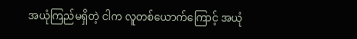အယုံကြည်မရှိတဲ့ ငါက လူတစ်ယောက်ကြောင့် အယုံ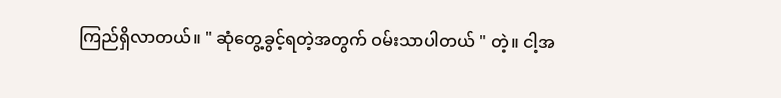ကြည်ရှိလာတယ်။ " ဆုံတွေ့ခွင့်ရတဲ့အတွက် ဝမ်းသာပါတယ် " တဲ့။ ငါ့အ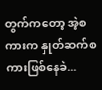တွက်ကတော့ အဲ့စကားက နှုတ်ဆက်စကားဖြစ်နေခဲ...